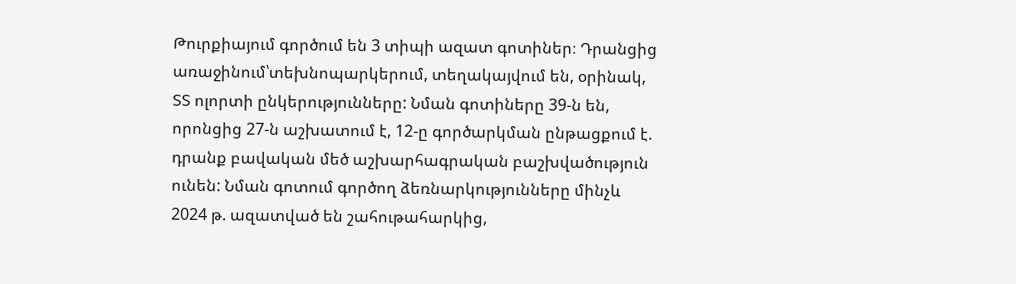Թուրքիայում գործում են 3 տիպի ազատ գոտիներ։ Դրանցից առաջինում՝տեխնոպարկերում, տեղակայվում են, օրինակ, ՏՏ ոլորտի ընկերությունները: Նման գոտիները 39-ն են, որոնցից 27-ն աշխատում է, 12-ը գործարկման ընթացքում է. դրանք բավական մեծ աշխարհագրական բաշխվածություն ունեն: Նման գոտում գործող ձեռնարկությունները մինչև 2024 թ. ազատված են շահութահարկից,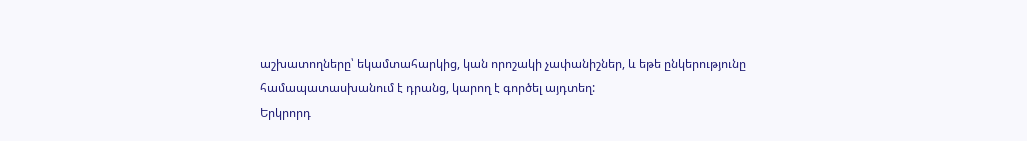աշխատողները՝ եկամտահարկից, կան որոշակի չափանիշներ, և եթե ընկերությունը համապատասխանում է դրանց, կարող է գործել այդտեղ:
Երկրորդ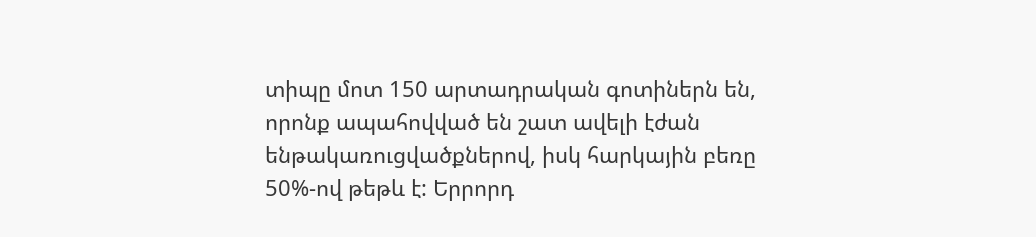տիպը մոտ 150 արտադրական գոտիներն են, որոնք ապահովված են շատ ավելի էժան ենթակառուցվածքներով, իսկ հարկային բեռը 50%-ով թեթև է: Երրորդ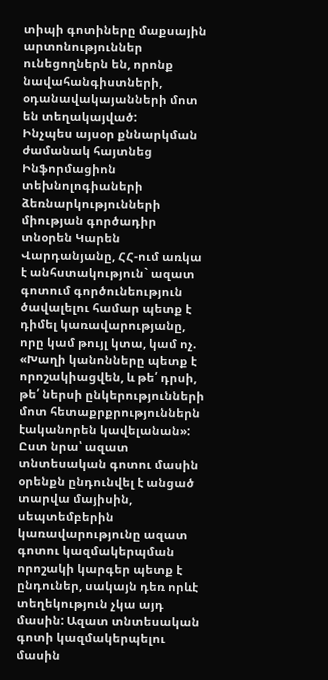տիպի գոտիները մաքսային արտոնություններ ունեցողներն են, որոնք նավահանգիստների, օդանավակայանների մոտ են տեղակայված:
Ինչպես այսօր քննարկման ժամանակ հայտնեց Ինֆորմացիոն տեխնոլոգիաների ձեռնարկությունների միության գործադիր տնօրեն Կարեն Վարդանյանը, ՀՀ-ում առկա է անհստակություն` ազատ գոտում գործունեություն ծավալելու համար պետք է դիմել կառավարությանը, որը կամ թույլ կտա, կամ ոչ. «Խաղի կանոնները պետք է որոշակիացվեն, և թե՛ դրսի, թե՛ ներսի ընկերությունների մոտ հետաքրքրություններն էականորեն կավելանան»:
Ըստ նրա՝ ազատ տնտեսական գոտու մասին օրենքն ընդունվել է անցած տարվա մայիսին, սեպտեմբերին կառավարությունը ազատ գոտու կազմակերպման որոշակի կարգեր պետք է ընդուներ, սակայն դեռ որևէ տեղեկություն չկա այդ մասին: Ազատ տնտեսական գոտի կազմակերպելու մասին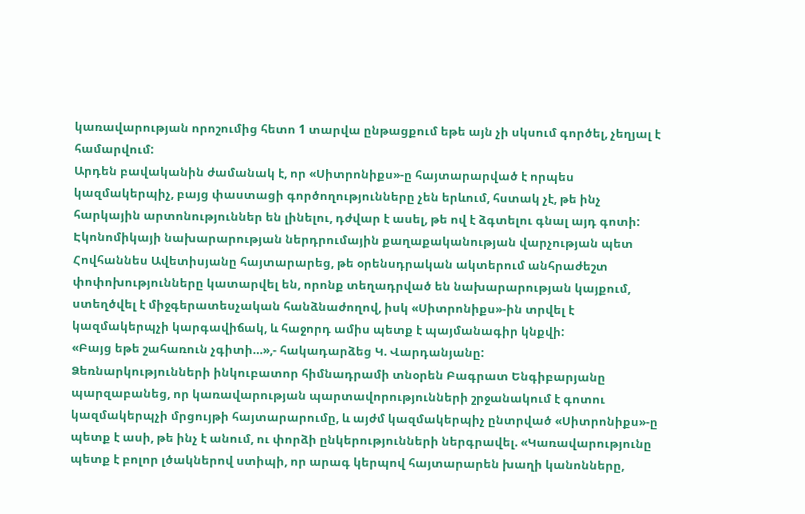կառավարության որոշումից հետո 1 տարվա ընթացքում եթե այն չի սկսում գործել, չեղյալ է համարվում:
Արդեն բավականին ժամանակ է, որ «Սիտրոնիքս»-ը հայտարարված է որպես կազմակերպիչ, բայց փաստացի գործողությունները չեն երևում, հստակ չէ, թե ինչ հարկային արտոնություններ են լինելու, դժվար է ասել, թե ով է ձգտելու գնալ այդ գոտի:
Էկոնոմիկայի նախարարության ներդրումային քաղաքականության վարչության պետ Հովհաննես Ավետիսյանը հայտարարեց, թե օրենսդրական ակտերում անհրաժեշտ փոփոխությունները կատարվել են, որոնք տեղադրված են նախարարության կայքում, ստեղծվել է միջգերատեսչական հանձնաժողով, իսկ «Սիտրոնիքս»-ին տրվել է կազմակերպչի կարգավիճակ, և հաջորդ ամիս պետք է պայմանագիր կնքվի:
«Բայց եթե շահառուն չգիտի…»,- հակադարձեց Կ. Վարդանյանը:
Ձեռնարկությունների ինկուբատոր հիմնադրամի տնօրեն Բագրատ Ենգիբարյանը պարզաբանեց, որ կառավարության պարտավորությունների շրջանակում է գոտու կազմակերպչի մրցույթի հայտարարումը, և այժմ կազմակերպիչ ընտրված «Սիտրոնիքս»-ը պետք է ասի, թե ինչ է անում, ու փորձի ընկերությունների ներգրավել. «Կառավարությունը պետք է բոլոր լծակներով ստիպի, որ արագ կերպով հայտարարեն խաղի կանոնները,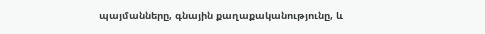պայմանները, գնային քաղաքականությունը, և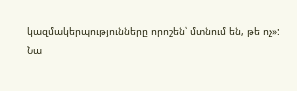կազմակերպությունները որոշեն՝ մտնում են, թե ոչ»:
Նա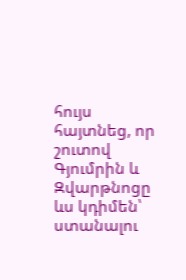հույս հայտնեց, որ շուտով Գյումրին և Զվարթնոցը ևս կդիմեն՝ ստանալու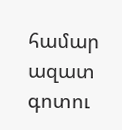համար ազատ գոտու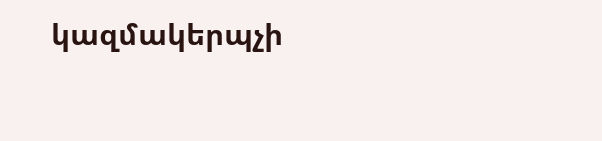կազմակերպչի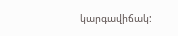կարգավիճակ: